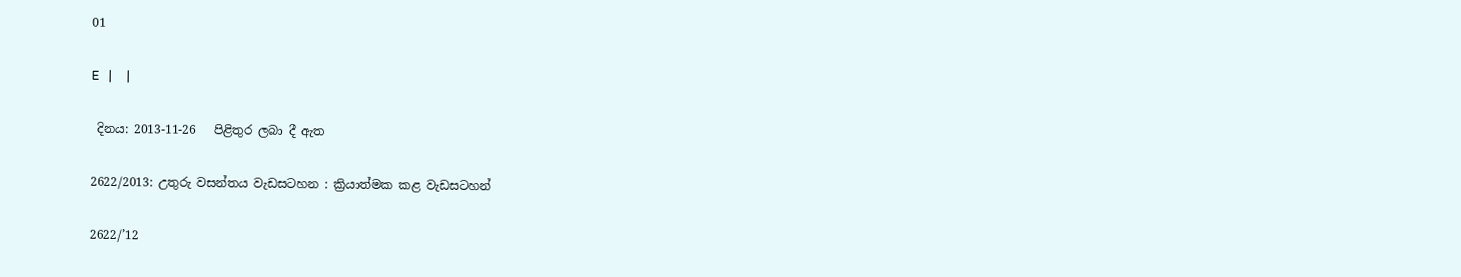01

E   |     |

 දිනය: 2013-11-26   පිළිතුර ලබා දී ඇත

2622/2013: උතුරු වසන්තය වැඩසටහන : ක්‍රියාත්මක කළ වැඩසටහන්

2622/’12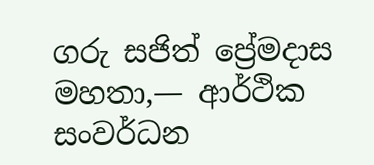ගරු සජිත් ප්‍රේමදාස මහතා,— ආර්ථික සංවර්ධන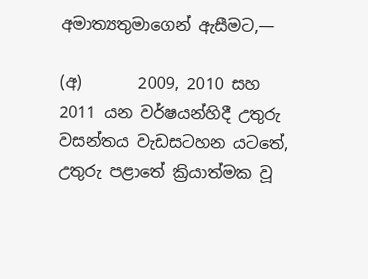අමාත්‍යතුමාගෙන් ඇසීමට,—

(අ)       2009, 2010 සහ 2011 යන වර්ෂයන්හිදී උතුරු වසන්තය වැඩසටහන යටතේ, උතුරු පළාතේ ක්‍රියාත්මක වූ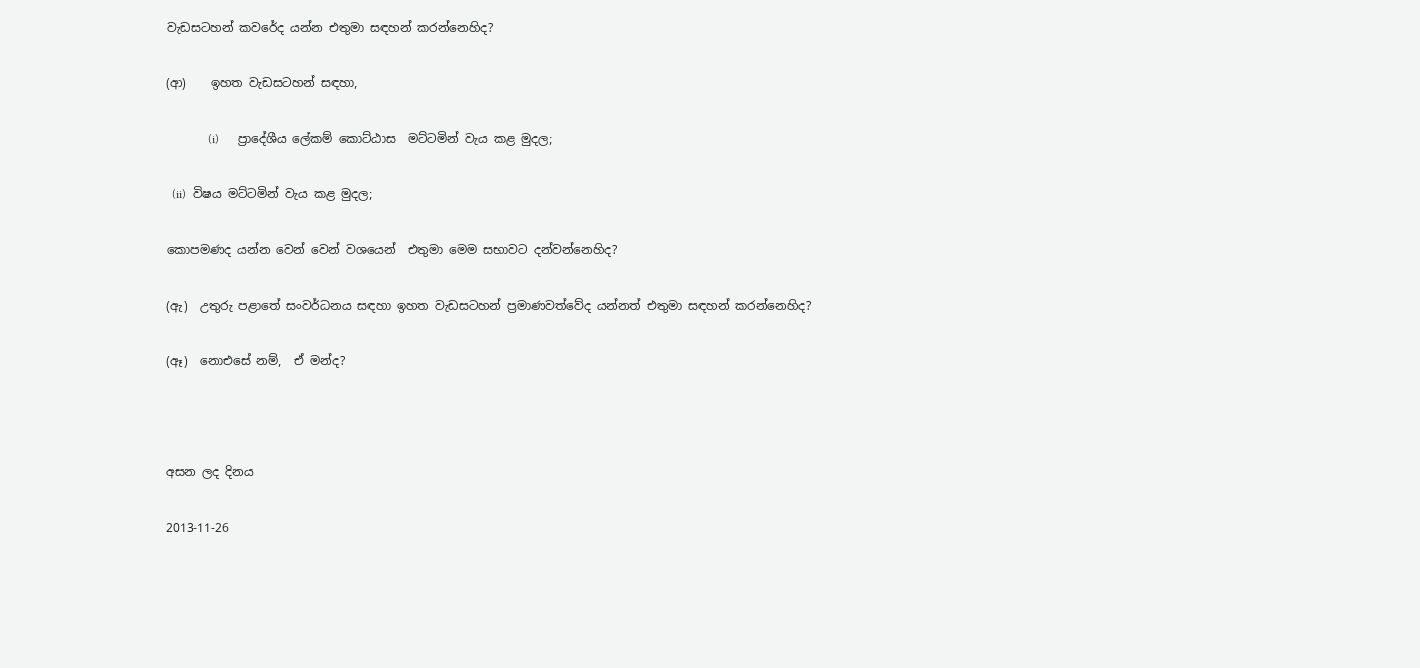වැඩස‍ටහන් කවරේද යන්න එතුමා සඳහන් කරන්නෙහිද?

(ආ)    ඉහත වැඩසටහන් සඳහා,

              (i)      ප්‍රාදේශීය ලේකම් කොට්ඨාස  මට්ටමින් වැය කළ මුදල;

  (ii)  විෂය මට්ටමින් වැය කළ මුදල;

කොපමණද යන්න වෙන් වෙන් වශයෙන්  එතුමා මෙම සභාවට දන්වන්නෙහිද?

(ඇ)  උතුරු පළාතේ සංවර්ධනය සඳහා ඉහත වැඩසටහන් ප්‍රමාණවත්වේද යන්නත් එතුමා සඳහන් කරන්නෙහිද?

(ඈ)  නොඑසේ නම්,  ඒ මන්ද?



අසන ලද දිනය

2013-11-26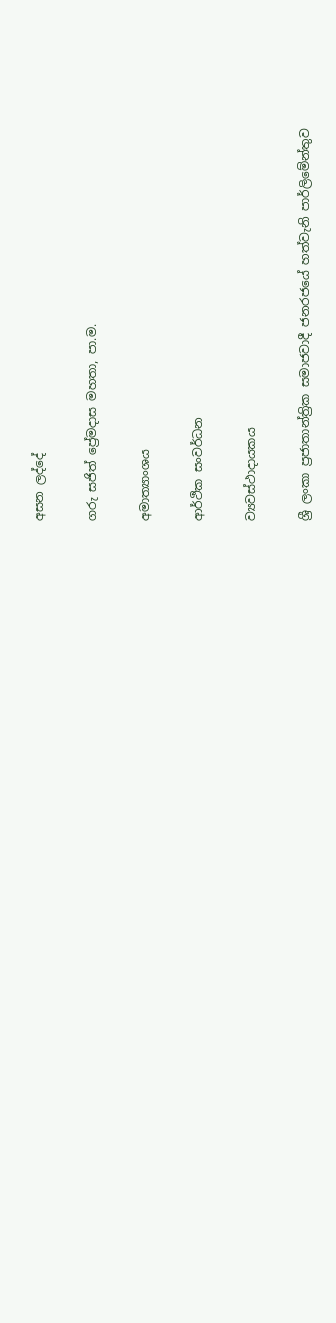අසන ලද්දේ

ගරු සජිත් ප්‍රේමදාස මහතා, පා.ම.

අමාත්‍යාංශය

ආර්ථික සංවර්ධන

ව්‍යවස්ථාදායකය

ශ්‍රී ලංකා ප්‍රජාතාන්ත්‍රික සමාජවාදී ජනරජයේ හත්වැනි පාර්ලිමේන්තුව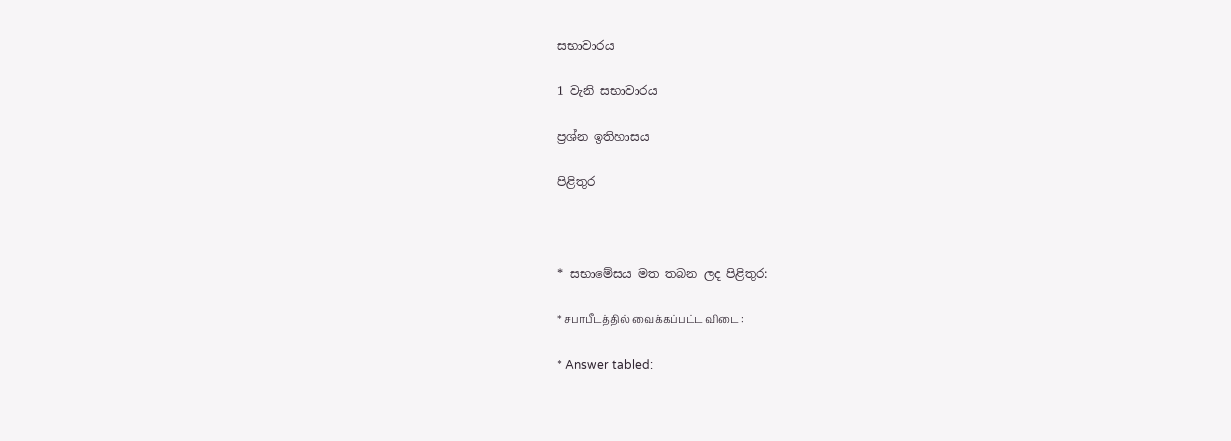සභාවාරය

1 වැනි සභාවාරය

ප්‍රශ්න ඉතිහාසය

පිළිතුර



* සභාමේසය මත තබන ලද පිළිතුර:

* சபாபீடத்தில் வைக்கப்பட்ட விடை :

* Answer tabled: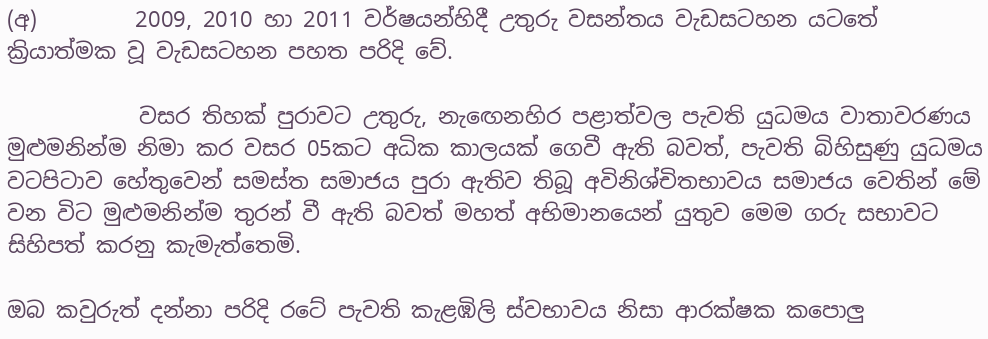(අ)         2009, 2010 හා 2011 වර්ෂයන්හිදී උතුරු වසන්තය වැඩසටහන යටතේ ක්‍රියාත්මක වූ වැඩසටහන පහත පරිදි වේ.

            වසර තිහක් පුරාවට උතුරු, නැ‍ඟෙනහිර පළාත්වල පැවති යුධමය වාතාවරණය මුළුමනින්ම නිමා කර වසර 05කට අධික කාලයක් ගෙවී ඇති බවත්, පැවති බිහිසුණු යුධමය වටපිටාව හේතුවෙන් සමස්ත සමාජය පුරා ඇතිව තිබූ අවිනිශ්චිතභාවය සමාජය වෙතින් මේ වන විට මුළුමනින්ම තුරන් වී ඇති බවත් මහත් අභිමානයෙන් යුතුව මෙම ගරු සභාවට සිහිපත් කරනු කැමැත්තෙමි.

ඔබ කවුරුත් දන්නා පරිදි රටේ පැවති කැළඹිලි ස්වභාවය නිසා ආරක්ෂක කපොලු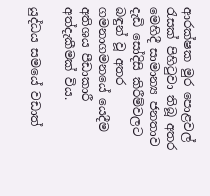ආරක්ෂක මුර පොළවල් රැසක් පිහිටුවා තිබූ අතර මෙහිදී සාමාන්‍ය ජනතාව  දැඩි සෝදිසි කිරීම්වලට බඳුන් වූ අතර ගමනාගමනයේ යෙදීම අතිශය පීඩාකාරී අත්දැකීමක් විය.

යුද්ධය සමයේ වඩාත්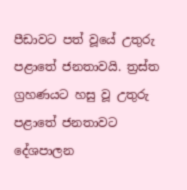පීඩාවට පත් වූයේ උතුරු පළාතේ ජනතාවයි. ත්‍රස්ත ග්‍රහණයට හසු වූ උතුරු පළාතේ ජනතාවට දේශපාලන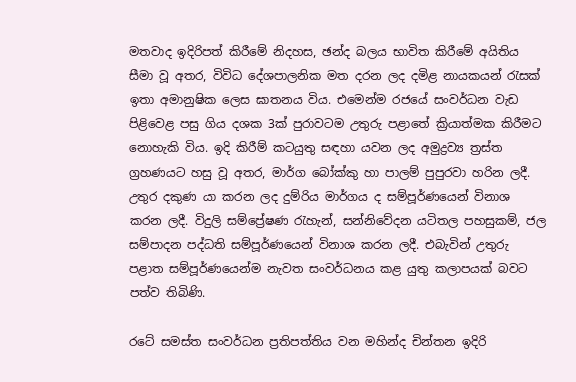මතවාද ඉදිරිපත් කිරීමේ නිදහස, ඡන්ද බලය භාවිත කිරීමේ අයිතිය සීමා වූ අතර, විවිධ දේශපාලනික මත දරන ලද දමිළ නායකයන් රැසක් ඉතා අමානුෂික ලෙස ඝාතනය විය. එමෙන්ම රජයේ සංවර්ධන වැඩ පිළිවෙළ පසු ගිය දශක 3ක් පුරාවටම උතුරු පළාතේ ක්‍රියාත්මක කිරීමට‍ නොහැකි විය. ඉදි කිරීම් කටයුතු සඳහා යවන ලද අමුද්‍රව්‍ය ත්‍රස්ත ග්‍රහණයට හසු වූ අතර, මාර්ග බෝක්කු හා පාලම් පුපුරවා හරින ලදී. උතුර දකුණ යා කරන ලද දුම්රිය මාර්ගය ද සම්පූර්ණයෙන් විනාශ කරන ලදී. විදුලි සම්ප්‍රේෂණ රැහැන්, සන්නිවේදන යටිතල පහසුකම්, ජල සම්පාදන පද්ධති සම්පූර්ණයෙන් විනාශ කරන ලදී. එබැවින් උතුරු පළාත සම්පූර්ණයෙන්ම නැවත සංවර්ධනය කළ යුතු කලාපයක් බවට පත්ව තිබිණි.

රටේ සමස්ත සංවර්ධන ප්‍රතිපත්තිය වන මහින්ද චින්තන ඉදිරි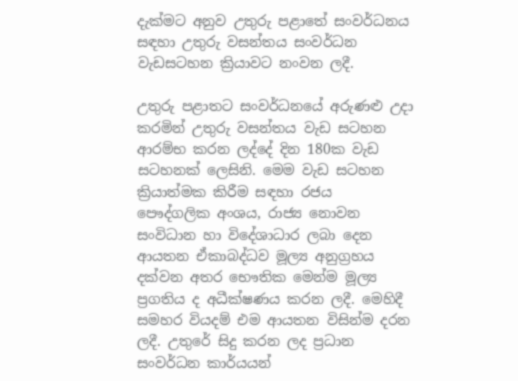දැක්මට අනුව උතුරු පළාතේ සංවර්ධනය සඳහා උතුරු වසන්තය සංවර්ධන වැඩසටහන ක්‍රියාවට නංවන ලදී.

උතුරු පළාතට සංවර්ධනයේ අරුණළු උදා කරමින් උතුරු වසන්තය වැඩ සටහන ආරම්භ කරන ලද්දේ දින 180ක වැඩ සටහනක් ලෙසිනි. මෙම වැඩ සටහන ක්‍රියාත්මක කිරීම සඳහා රජය  පෞද්ගලික අංශය, රාජ්‍ය නොවන සංවිධාන හා විදේශාධාර ලබා දෙන ආයතන ඒකාබද්ධව මූල්‍ය අනුග්‍රහය දක්වන අතර භෞතික මෙන්ම මූල්‍ය ප්‍රගතිය ද අධීක්ෂණය කරන ලදී. මෙහිදී සමහර වියදම් එම ආයතන විසින්ම දරන ලදී. උතුරේ සිදු කරන ලද ප්‍රධාන සංවර්ධන කාර්යයන්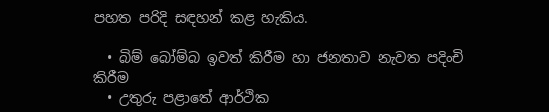පහත පරිදි සඳහන් කළ හැකිය.

  • බිම් බෝම්බ ඉවත් කිරීම හා ජනතාව නැවත පදිංචි කිරීම
  • උතුරු පළාතේ ආර්ථික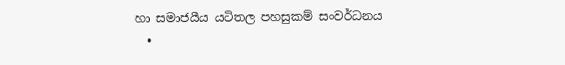හා සමාජයීය යටිතල පහසුකම් සංවර්ධනය
  •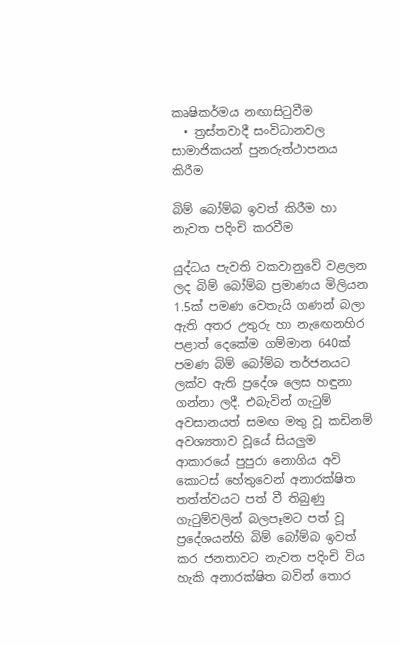කෘෂිකර්මය නඟාසිටුවීම
  • ත්‍රස්තවාදී සංවිධානවල සාමාජිකයන් පුනරුත්ථාපනය කිරීම

බිම් බෝම්බ ඉවත් කිරීම හා නැවත පදිංචි කරවීම

යුද්ධය පැවති වකවානුවේ වළලන ලද බිම් බෝම්බ ප්‍රමාණය මිලියන 1.5ක් පමණ වෙතැයි ගණන් බලා ඇති අතර උතුරු හා නැ‍ඟෙනහිර පළාත් දෙකේම ගම්මාන 640ක් පමණ බිම් බෝම්බ තර්ජනයට ලක්ව ඇති ප්‍රදේශ ලෙස හඳුනා ගන්නා ලදී. එබැවින් ගැටුම් අවසානයත් සමඟ මතු වූ කඩිනම් අවශ්‍යතාව වූයේ සියලුම ආකාරයේ පුපුරා නොගිය අවි කොටස් හේතුවෙන් අනාරක්ෂිත තත්ත්වයට පත් වී තිබුණු ගැටුම්වලින් බලපෑමට පත් වූ ප්‍රදේශයන්හි බිම් බෝම්බ ඉවත් කර ජනතාවට නැවත පදිංචි විය හැකි අනාරක්ෂිත බවින් තොර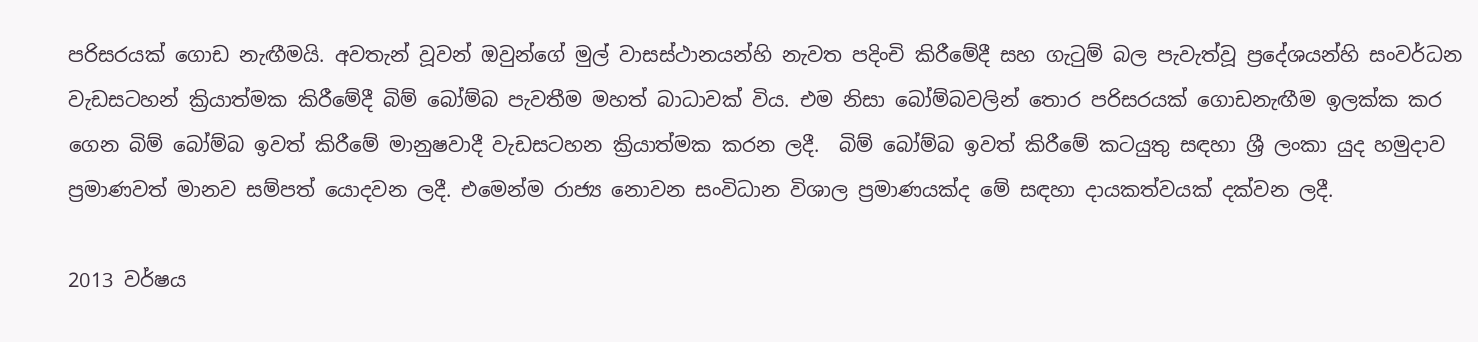පරිසරයක් ගොඩ නැඟීමයි. අවතැන් වූවන් ඔවුන්ගේ මුල් වාසස්ථානයන්හි නැවත පදිංචි කිරීමේදී සහ ගැටුම් බල පැවැත්වූ ප්‍රදේශයන්හි සංවර්ධන වැඩසටහන් ක්‍රියාත්මක කිරීමේදී බිම් බෝම්බ පැවතීම මහත් බාධාවක් විය. එම නිසා බෝම්බවලින් තොර පරිසරයක් ගොඩනැඟීම ඉලක්ක කර ගෙන බිම් බෝම්බ ඉවත් කිරීමේ මානුෂවාදී වැඩසටහන ක්‍රියාත්මක කරන ලදී.  බිම් බෝම්බ ඉවත් කිරීමේ කටයුතු සඳහා ශ්‍රී ලංකා යුද හමුදාව ප්‍රමාණවත් මානව සම්පත් යොදවන ලදී. එමෙන්ම රාජ්‍ය නොවන සංවිධාන විශාල ප්‍රමාණයක්ද මේ සඳහා දායකත්වයක් දක්වන ලදී.

2013 වර්ෂය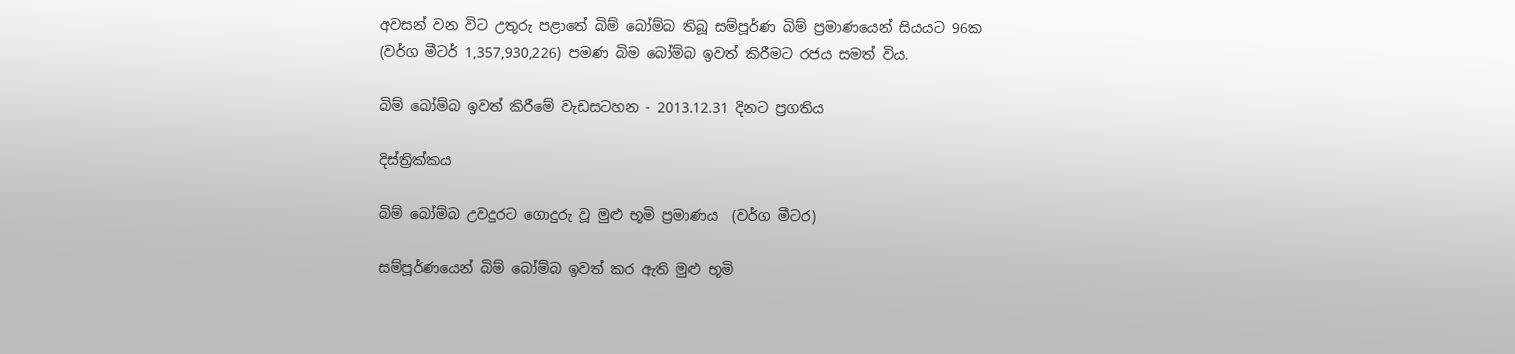අවසන් වන විට උතුරු පළාතේ බිම් බෝම්බ තිබූ සම්පූර්ණ බිම් ප්‍රමාණයෙන් සියයට 96ක (වර්ග මීටර් 1,357,930,226) පමණ බිම බෝම්බ ඉවත් කිරීමට රජය සමත් විය.

බිම් බෝම්බ ඉවත් කිරීමේ වැඩසටහන - 2013.12.31 දිනට ප්‍රගතිය

දිස්ත්‍රික්කය

බිම් බෝම්බ උවදුරට ගොදුරු වූ මුළු භූමි ප්‍රමාණය  (වර්ග මීටර)

සම්පූර්ණයෙන් බිම් බෝම්බ ඉවත් කර ඇති මුළු භූමි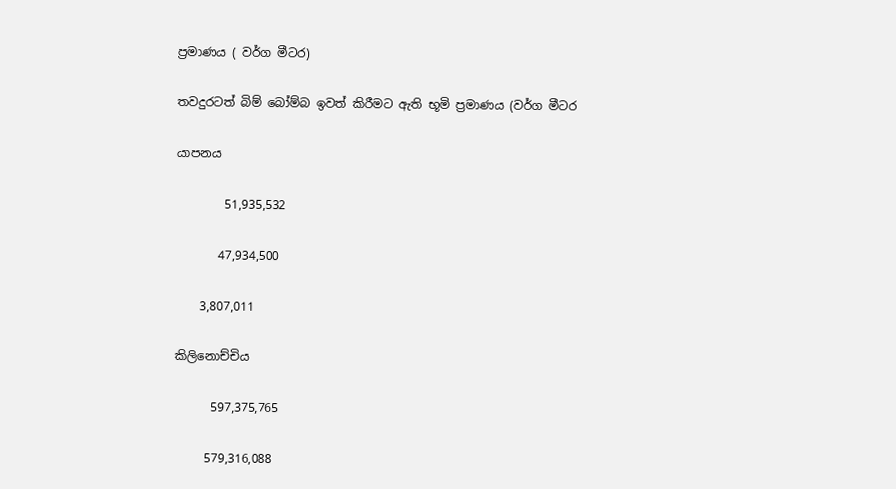ප්‍රමාණය ( වර්ග මීටර)

තවදුරටත් බිම් බෝම්බ ඉවත් කිරීමට ඇති භූමි ප්‍රමාණය (වර්ග මීටර

යාපනය

        51,935,532

       47,934,500

    3,807,011

කිලිනොච්චිය

      597,375,765

     579,316,088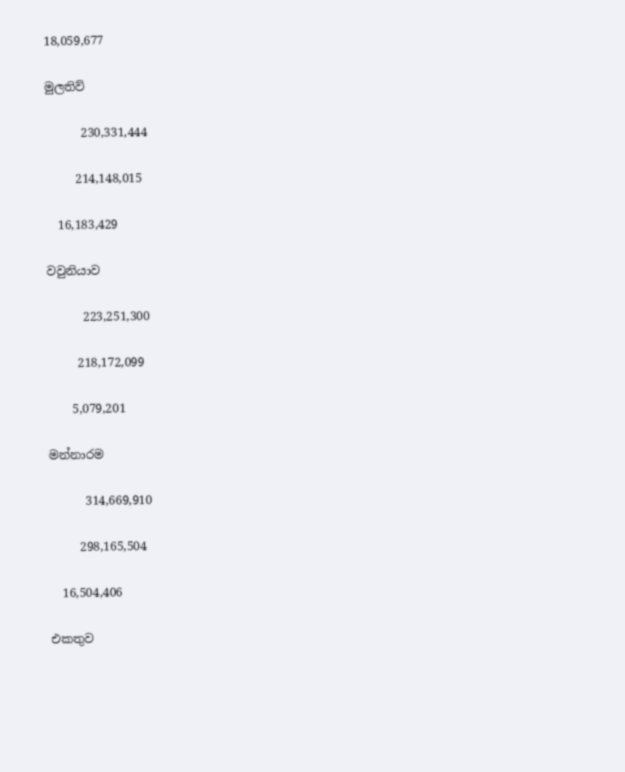18,059,677

මුලතිව්

      230,331,444

     214,148,015

  16,183,429

වවුනියාව

      223,251,300

     218,172,099

    5,079,201

මන්නාරම

      314,669,910

     298,165,504

  16,504,406

එකතුව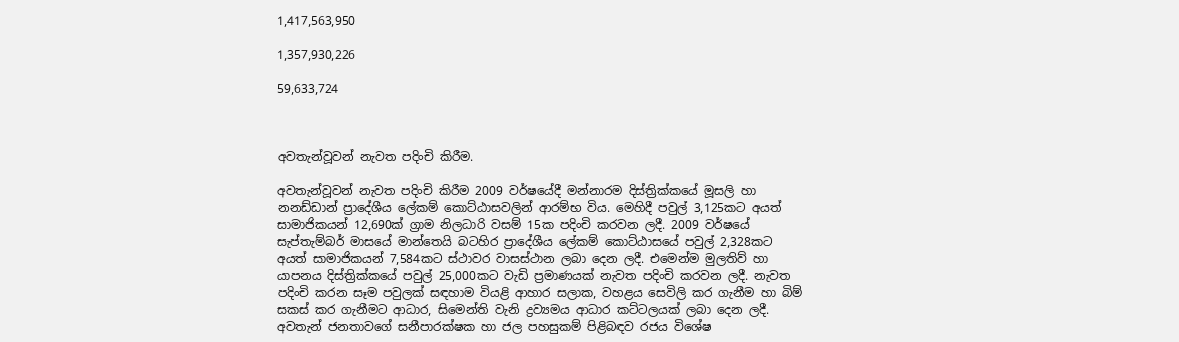1,417,563,950

1,357,930,226

59,633,724



අවතැන්වූවන් නැවත පදිංචි කිරීම.

අවතැන්වූවන් නැවත පදිංචි කිරීම 2009 වර්ෂයේදී මන්නාරම දිස්ත්‍රික්කයේ මූසලි හා නනඩ්ඩාන් ප්‍රාදේශීය ලේකම් කොට්ඨාසවලින් ආරම්භ විය. මෙහිදී පවුල් 3,125කට අයත් සාමාජිකයන් 12,690ක් ග්‍රාම නිලධාරි වසම් 15ක පදිංචි කරවන ලදී. 2009 වර්ෂයේ සැප්තැම්බර් මාසයේ මාන්තෙයි බටහිර ප්‍රාදේශීය ලේකම් කොට්ඨාසයේ පවුල් 2,328කට අයත් සාමාජිකයන් 7,584කට ස්ථාවර වාසස්ථාන ලබා දෙන ලදී. එමෙන්ම මුලතිව් හා යාපනය දිස්ත්‍රික්කයේ පවුල් 25,000කට වැඩි ප්‍රමාණයක් නැවත පදිංචි කරවන ලදී. නැවත පදිංචි කරන සෑම පවුලක් සඳහාම වියළි ආහාර සලාක, වහළය සෙවිලි කර ගැනීම හා බිම් සකස් කර ගැනීමට ආධාර, සිමෙන්ති වැනි ද්‍රව්‍යමය ආධාර කට්ටලයක් ලබා දෙන ලදී. අවතැන් ජනතාවගේ සනීපාරක්ෂක හා ජල පහසුකම් පිළිබඳව රජය විශේෂ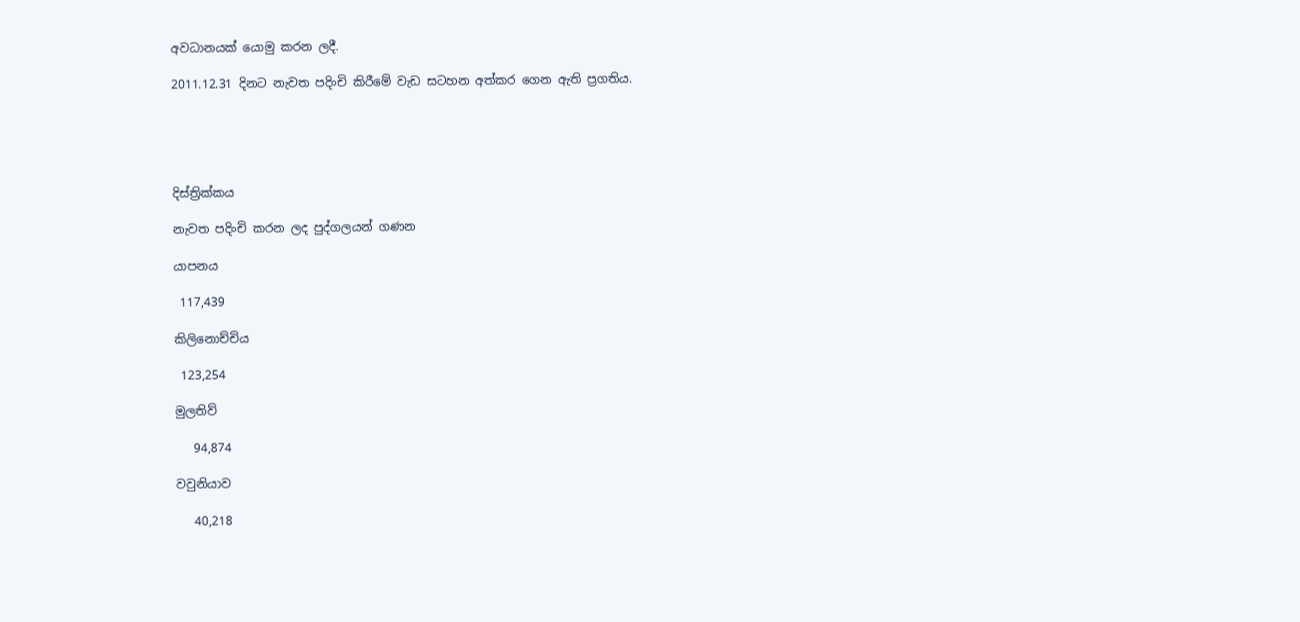අවධානයක් යොමු කරන ලදී.

2011.12.31 දිනට නැවත පදිංචි කිරීමේ වැඩ සටහන අත්කර ගෙන ඇති ප්‍රගතිය.





දිස්ත්‍රික්කය

නැවත පදිංචි කරන ලද පුද්ගලයන් ගණන

යාපනය

 117,439

කිලිනොච්චිය

 123,254

මුලතිව්

   94,874

වවුනියාව

   40,218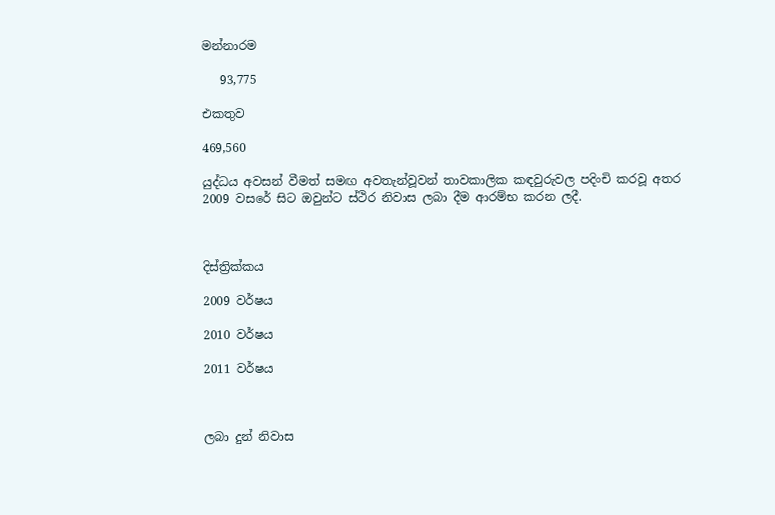මන්නාරම

   93,775

එකතුව

469,560

යුද්ධය අවසන් වීමත් සමඟ අවතැන්වූවන් තාවකාලික කඳවුරුවල පදිංචි කරවූ අතර 2009 වසරේ සිට ඔවුන්ට ස්ථිර නිවාස ලබා දීම ආරම්භ කරන ලදී.



දිස්ත්‍රික්කය

2009 වර්ෂය

2010 වර්ෂය

2011 වර්ෂය



ලබා දුන් නිවාස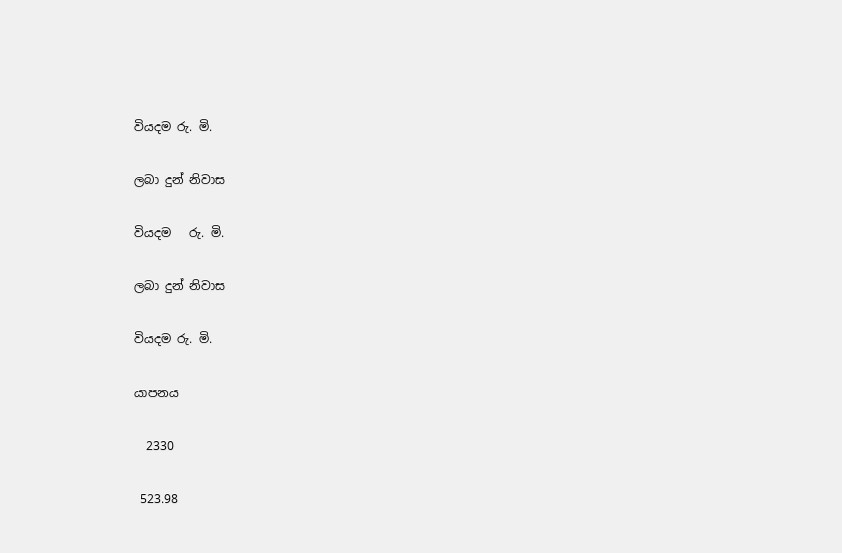වියදම රු. මි.

ලබා දුන් නිවාස

වියදම   රු. මි.

ලබා දුන් නිවාස

වියදම රු. මි.

යාපනය

  2330

 523.98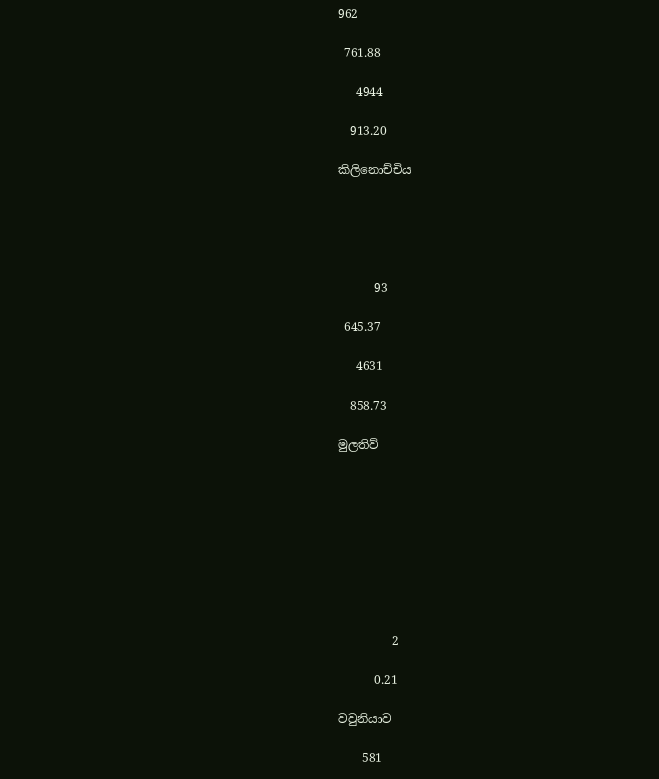962

 761.88

   4944

  913.20

කිලිනොච්චිය





      93

 645.37

   4631

  858.73

මුලතිව්









         2

      0.21

වවුනියාව

    581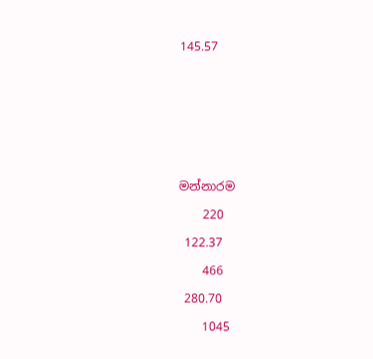145.57









මන්නාරම

    220

 122.37

    466

 280.70

    1045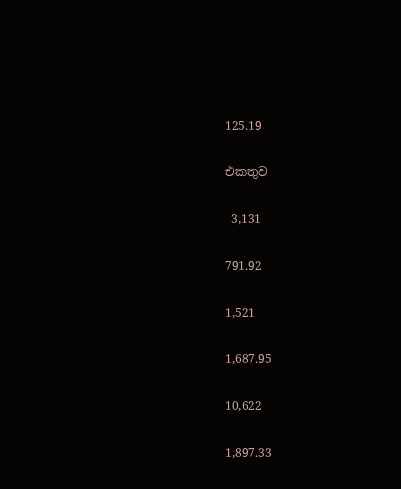125.19

එකතුව

 3,131

791.92

1,521

1,687.95

10,622

1,897.33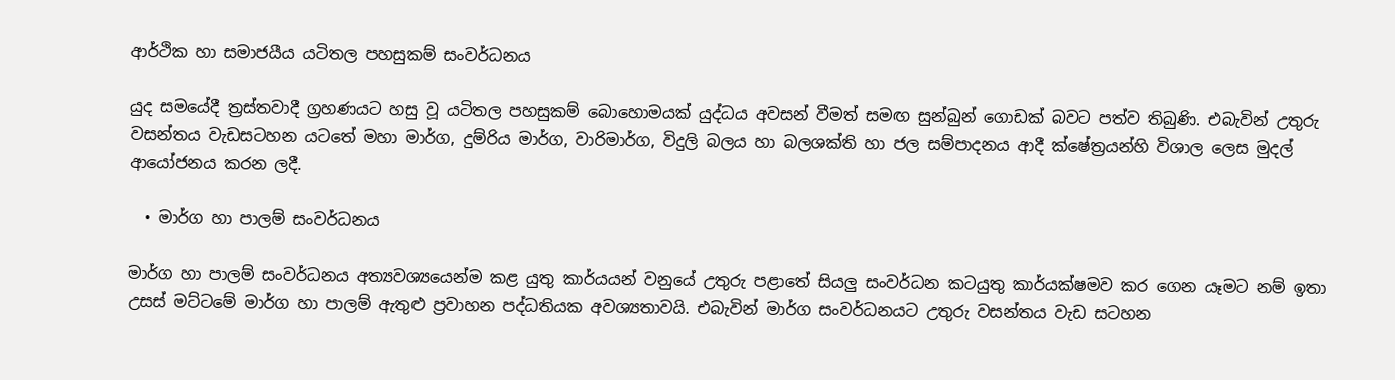ආර්ථික හා සමාජයීය යටිතල පහසුකම් සංවර්ධනය

යුද සමයේදී ත්‍රස්තවාදී ග්‍රහණයට හසු වූ යටිතල පහසුකම් බොහොමයක් යුද්ධය අවසන් වීමත් සමඟ සුන්බුන් ගොඩක් බවට පත්ව තිබුණි. එබැවින් උතුරු වසන්තය වැඩසටහන යටතේ මහා මාර්ග, දුම්රිය මාර්ග, වාරිමාර්ග, විදුලි බලය හා බලශක්ති හා ජල සම්පාදනය ආදී ක්ෂේත්‍රයන්හි විශාල ලෙස මුදල් ආයෝජනය කරන ලදී.

  • මාර්ග හා පාලම් සංවර්ධනය

මාර්ග හා පාලම් සංවර්ධනය අත්‍යවශ්‍යයෙන්ම කළ යුතු කාර්යයන් වනුයේ උතුරු පළාතේ සියලු සංවර්ධන කටයුතු කාර්යක්ෂමව කර ගෙන යෑමට නම් ඉතා උසස් මට්ටමේ මාර්ග හා පාලම් ඇතුළු ප්‍රවාහන පද්ධතියක අවශ්‍යතාවයි. එබැවින් මාර්ග සංවර්ධනයට උතුරු වසන්තය වැඩ සටහන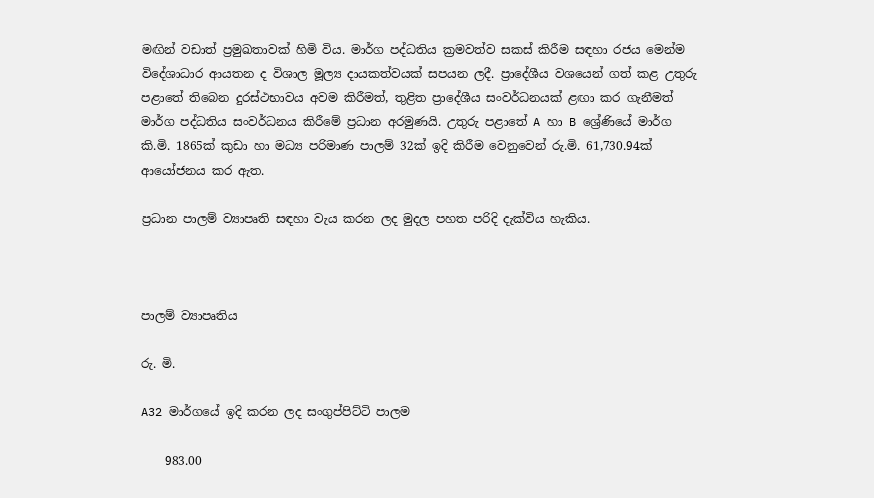මඟින් වඩාත් ප්‍රමුඛතාවක් හිමි විය. මාර්ග පද්ධතිය ක්‍රමවත්ව සකස් කිරීම සඳහා රජය මෙන්ම විදේශාධාර ආයතන ද විශාල මූල්‍ය දායකත්වයක් සපයන ලදී. ප්‍රාදේශීය වශයෙන් ගත් කළ උතුරු පළාතේ තිබෙන දුරස්ථභාවය අවම කිරීමත්, තුළිත ප්‍රාදේශීය සංවර්ධනයක් ළඟා කර ගැනීමත් මාර්ග පද්ධතිය සංවර්ධනය කිරීමේ ප්‍රධාන අරමුණයි. උතුරු පළාතේ A හා B ශ්‍රේණියේ මාර්ග කි.මි. 1865ක් කුඩා හා මධ්‍ය පරිමාණ පාලම් 32ක් ඉදි කිරීම වෙනුවෙන් රු.මි. 61,730.94ක් ආයෝජනය කර ඇත.

ප්‍රධාන පාලම් ව්‍යාපෘති සඳහා වැය කරන ලද මුදල පහත පරිදි දැක්විය හැකිය.



පාලම් ව්‍යාපෘතිය

රු. මි.

A32 මාර්ගයේ ඉදි කරන ලද සංගුප්පිට්ටි පාලම

    983.00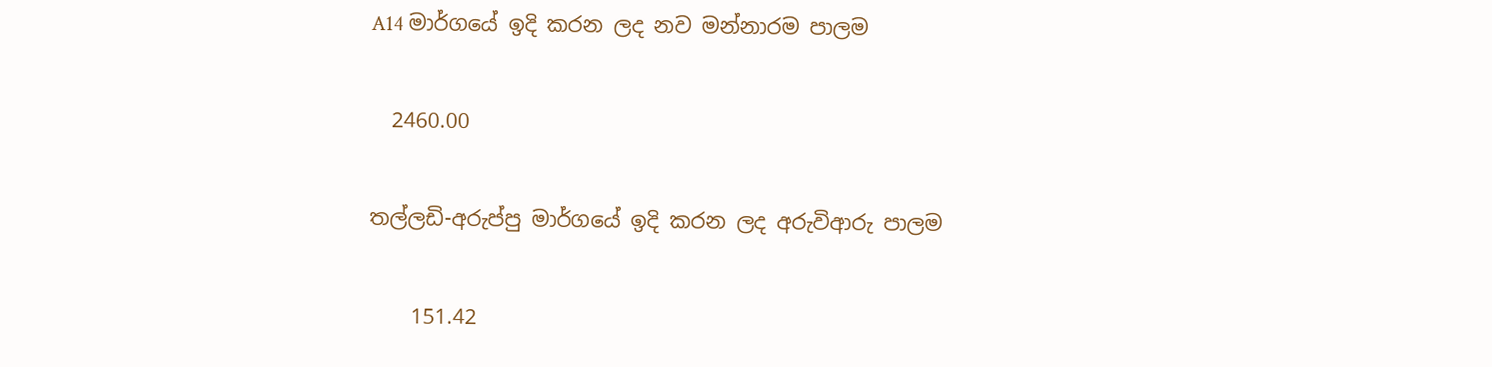A14 මාර්ගයේ ඉදි කරන ලද නව මන්නාරම පාලම

  2460.00

තල්ලඩි-අරුප්පු මාර්ගයේ ඉදි කරන ලද අරුවිආරු පාලම

    151.42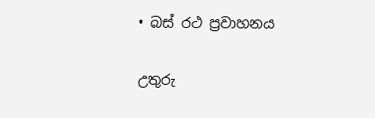• බස් රථ ප්‍රවාහනය

උතුරු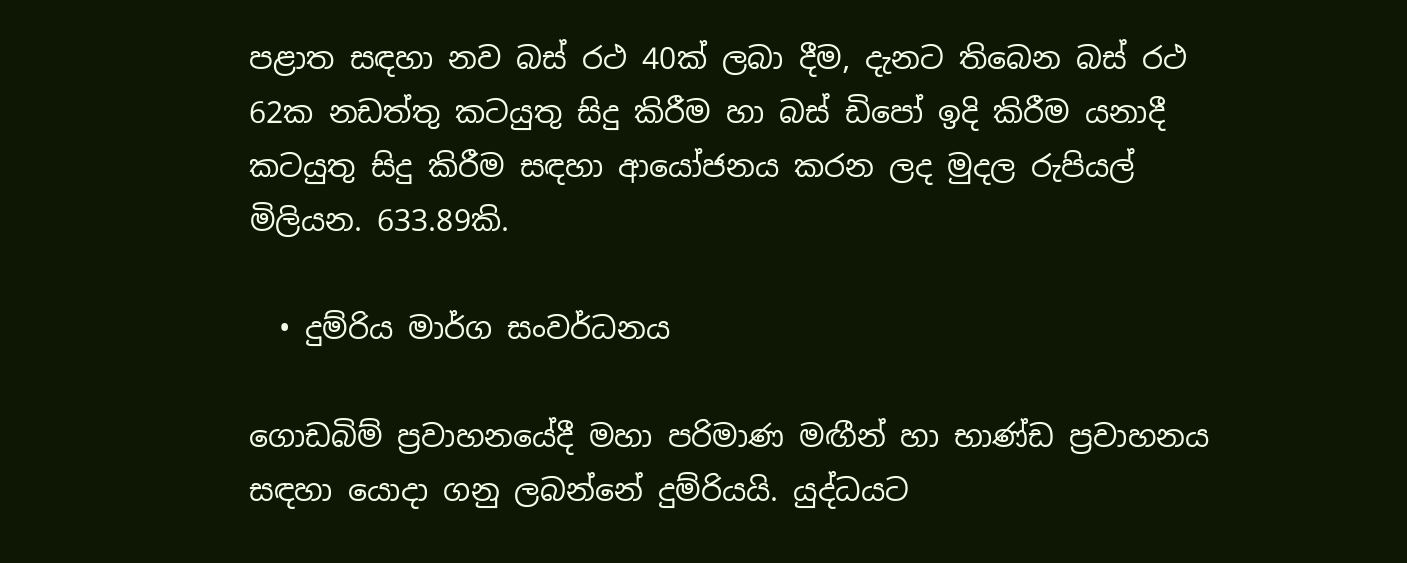පළාත සඳහා නව බස් රථ 40ක් ලබා දීම, දැනට තිබෙන බස් රථ 62ක නඩත්තු කටයුතු සිදු කිරීම හා බස් ඩිපෝ ඉදි කිරීම යනාදී කටයුතු සිදු කිරීම සඳහා ආයෝජනය කරන ලද මුදල රුපියල් මිලියන. 633.89කි.

  • දුම්රිය මාර්ග සංවර්ධනය

ගොඩබිම් ප්‍රවාහනයේදී මහා පරිමාණ මඟීන් හා භාණ්ඩ ප්‍රවාහනය සඳහා යොදා ගනු ලබන්නේ දුම්රියයි. යුද්ධයට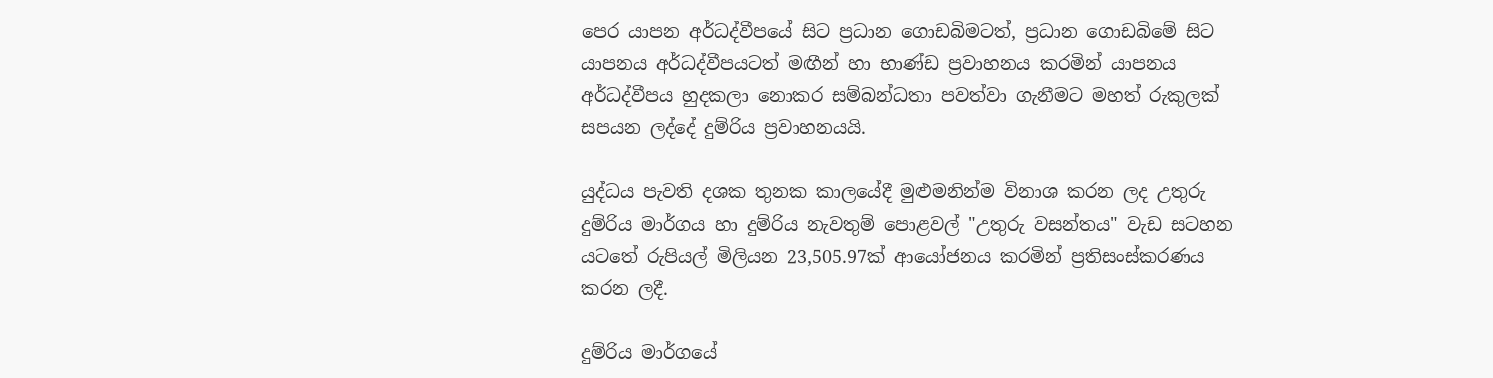පෙර යාපන අර්ධද්වීපයේ සිට ප්‍රධාන ගොඩබිමටත්, ප්‍රධාන ගොඩබිමේ සිට යාපනය අර්ධද්වීපයටත් මඟීන් හා භාණ්ඩ ප්‍රවාහනය කරමින් යාපනය අර්ධද්වීපය හුදකලා නොකර සම්බන්ධතා පවත්වා ගැනීමට මහත් රුකුලක් සපයන ලද්දේ දුම්රිය ප්‍රවාහනයයි.

යුද්ධය පැවති දශක තුනක කාලයේදී මුළුමනින්ම විනාශ කරන ලද උතුරු දුම්රිය මාර්ගය හා දුම්රිය නැවතුම් පොළවල් "උතුරු වසන්තය" වැඩ සටහන යටතේ රුපියල් මිලියන 23,505.97ක් ආයෝජනය කරමින් ප්‍රතිසංස්කරණය කරන ලදී.

දුම්රිය මාර්ගයේ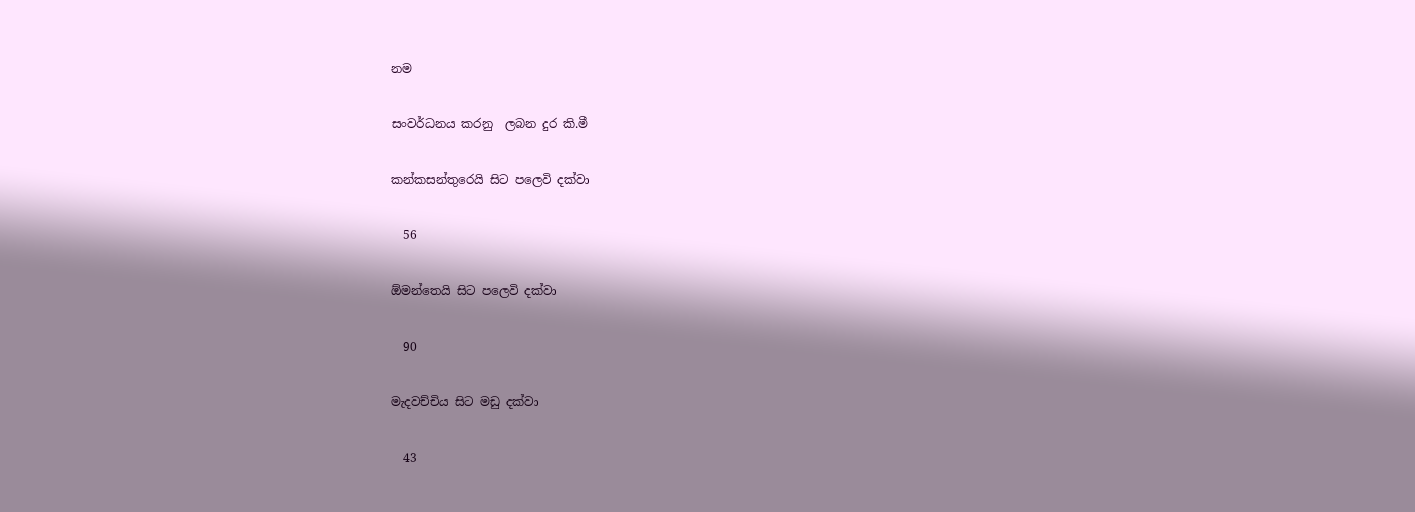නම

සංවර්ධනය කරනු  ලබන දුර කි.මී

කන්කසන්තුරෙයි සිට පලෙවි දක්වා

  56

ඕමන්තෙයි සිට පලෙවි දක්වා

  90

මැදවච්චිය සිට මඩු දක්වා

  43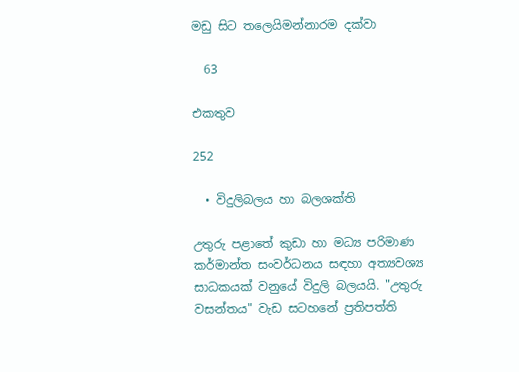මඩු සිට තලෙයිමන්නාරම දක්වා

  63

එකතුව

252

  • විදුලිබලය හා බලශක්ති

උතුරු පළාතේ කුඩා හා මධ්‍ය පරිමාණ කර්මාන්ත සංවර්ධනය සඳහා අත්‍යවශ්‍ය සාධකයක් වනුයේ විදුලි බලයයි. "උතුරු වසන්තය" වැඩ සටහනේ ප්‍රතිපත්ති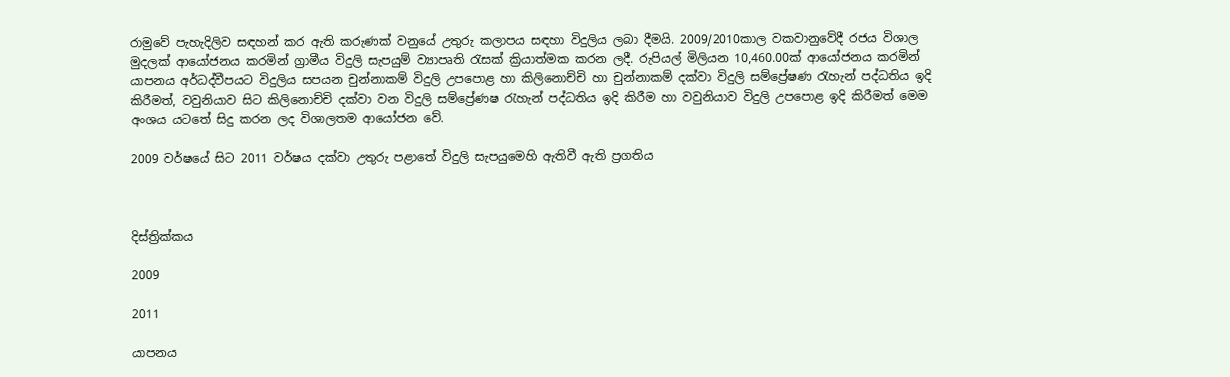රාමුවේ පැහැදිලිව සඳහන් කර ඇති කරුණක් වනුයේ උතුරු කලාපය සඳහා විදුලිය ලබා දීමයි. 2009/2010කාල වකවානුවේදී රජය විශාල මුදලක් ආයෝජනය කරමින් ග්‍රාමීය විදුලි සැපයුම් ව්‍යාපෘති රැසක් ක්‍රියාත්මක කරන ලදී. රුපියල් මිලියන 10,460.00ක් ආ‍යෝජනය කරමින් යාපනය අර්ධද්වීපයට විදුලිය සපයන චුන්නාකම් විදුලි උපපොළ හා කිලිනොච්චි හා චුන්නාකම් දක්වා විදුලි සම්ප්‍රේෂණ රැහැන් පද්ධතිය ඉදි කිරීමත්, වවුනියාව සිට කිලිනොච්චි දක්වා වන විදුලි සම්ප්‍රේණෂ රැහැන් පද්ධතිය ඉදි කිරීම හා වවුනියාව විදුලි උපපොළ ඉදි කිරීමත් මෙම අංශය යටතේ සිදු කරන ලද විශාලතම ආයෝජන වේ.

2009 වර්ෂයේ සිට 2011 වර්ෂය දක්වා උතුරු පළාතේ විදුලි සැපයුමෙහි ඇතිවී ඇති ප්‍රගතිය



දිස්ත්‍රික්කය

2009

2011

යාපනය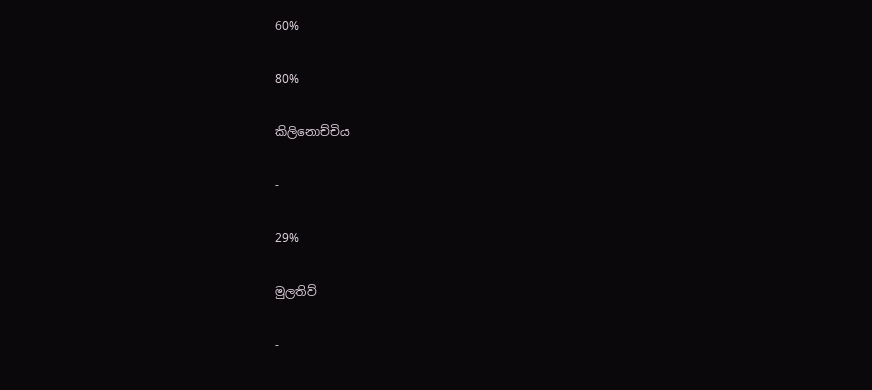60%

80%

කිලිනොච්චිය

-

29%

මුලතිව්

-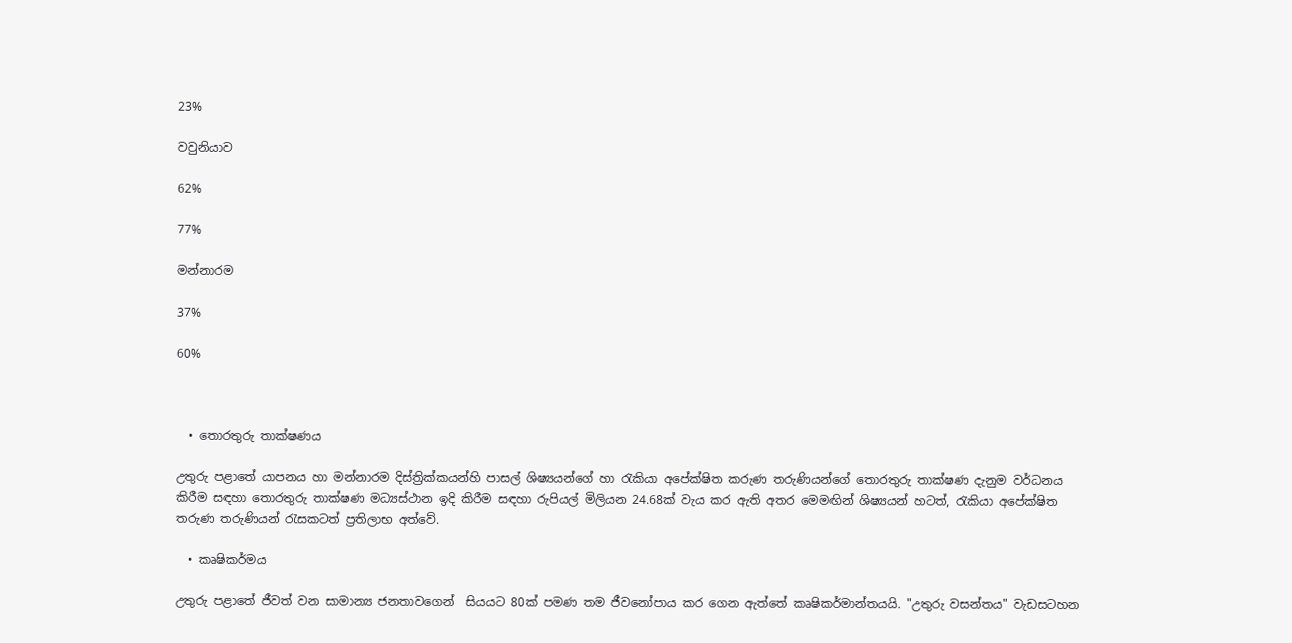23%

වවුනියාව

62%

77%

මන්නාරම

37%

60%



  • තොරතුරු තාක්ෂණය

උතුරු පළාතේ යාපනය හා මන්නාරම දිස්ත්‍රික්කයන්හි පාසල් ශිෂ්‍යයන්ගේ හා රැකියා අපේක්ෂිත කරුණ තරුණියන්ගේ තොරතුරු තාක්ෂණ දැනුම වර්ධනය කිරීම සඳහා තොරතුරු තාක්ෂණ මධ්‍යස්ථාන ඉදි කිරීම සඳහා රුපියල් මිලියන 24.68ක් වැය කර ඇති අතර මෙමඟින් ශිෂ්‍යයන් හටත්, රැකියා අපේක්ෂිත තරුණ තරුණියන් රැසකටත් ප්‍රතිලාභ අත්වේ.

  • කෘෂිකර්මය

උතුරු පළාතේ ජීවත් වන සාමාන්‍ය ජනතාවගෙන්  සියයට 80ක් පමණ තම ජීවනෝපාය කර ගෙන ඇත්තේ කෘෂිකර්මාන්තයයි. "උතුරු වසන්තය" වැඩසටහන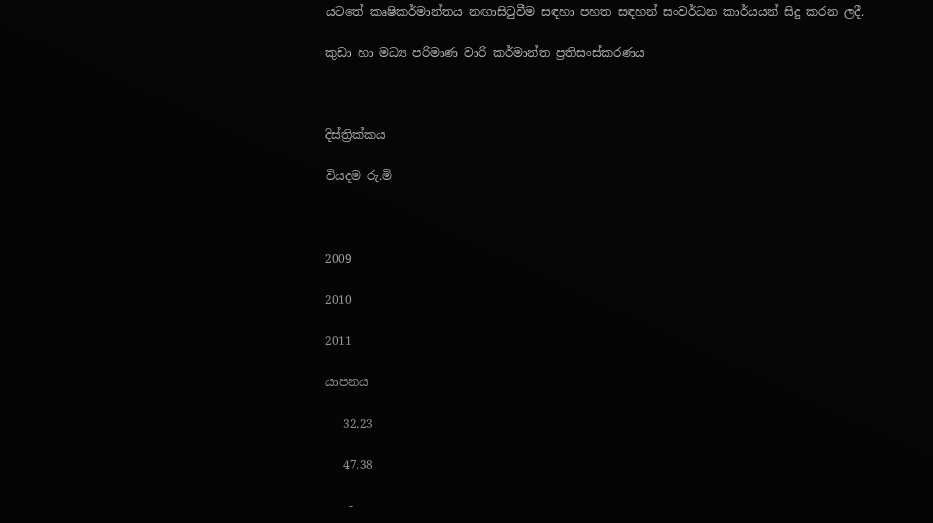යටතේ කෘෂිකර්මාන්තය නඟාසිටුවීම සඳහා පහත සඳහන් සංවර්ධන කාර්යයන් සිදු කරන ලදී.

කුඩා හා මධ්‍ය පරිමාණ වාරි කර්මාන්ත ප්‍රතිසංස්කරණය



දිස්ත්‍රික්කය

වියදම රු.මි



2009

2010

2011

යාපනය

   32.23

   47.38

    -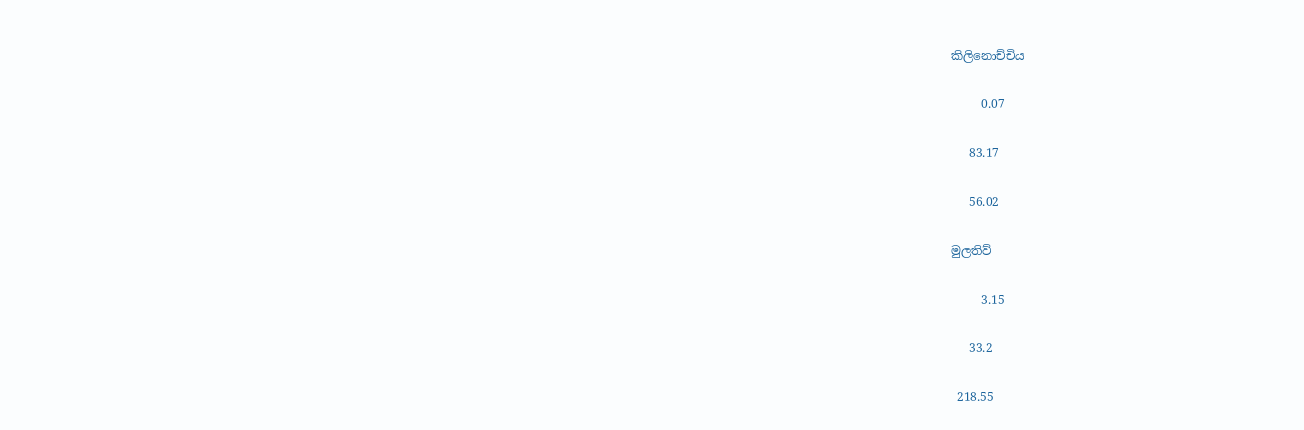කිලිනොච්චිය

     0.07

   83.17

   56.02

මුලතිව්

     3.15

   33.2

 218.55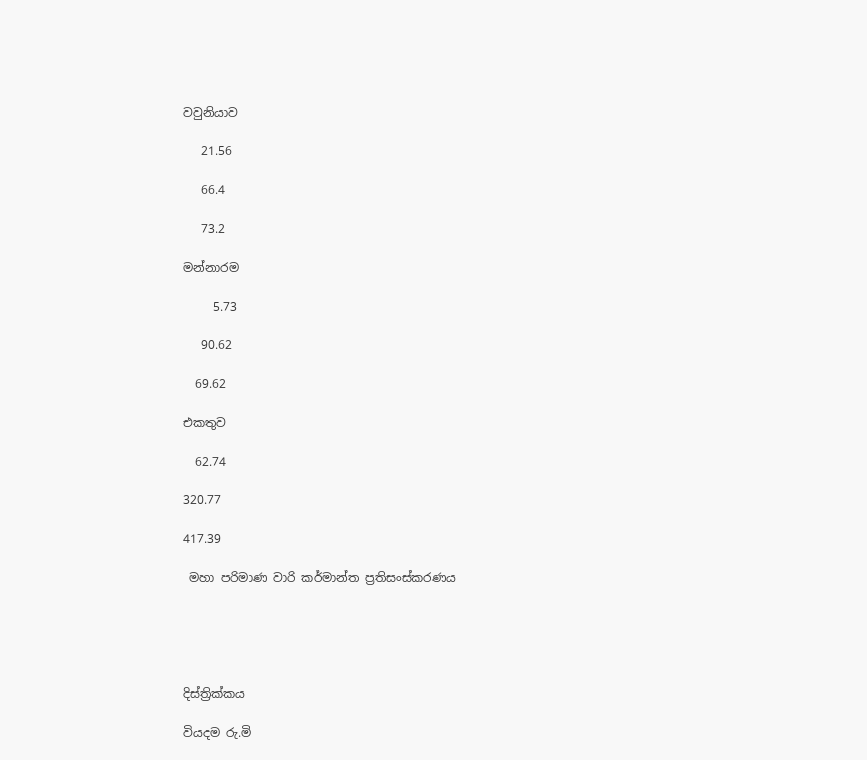වවුනියාව

   21.56

   66.4

   73.2

මන්නාරම

     5.73

   90.62

  69.62

එකතුව

  62.74

320.77

417.39

 මහා පරිමාණ වාරි කර්මාන්ත ප්‍රතිසංස්කරණය





දිස්ත්‍රික්කය

වියදම රු.මි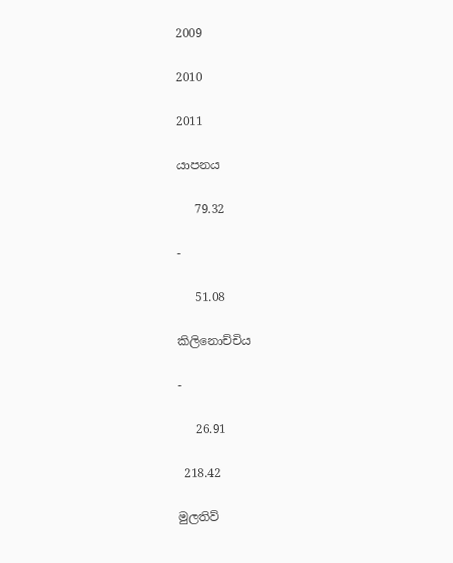2009

2010

2011

යාපනය

   79.32

-

   51.08

කිලිනොච්චිය

-

   26.91

 218.42

මුලතිව්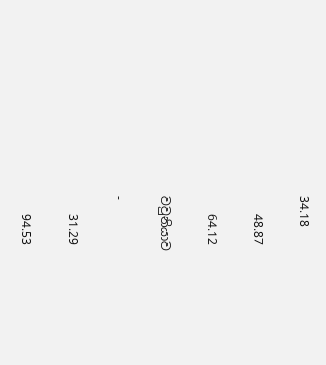34.18

   48.87

   64.12

වවුනියාව

-

   31.29

   94.53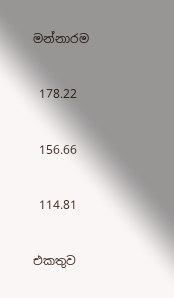මන්නාරම

 178.22

 156.66

 114.81

එකතුව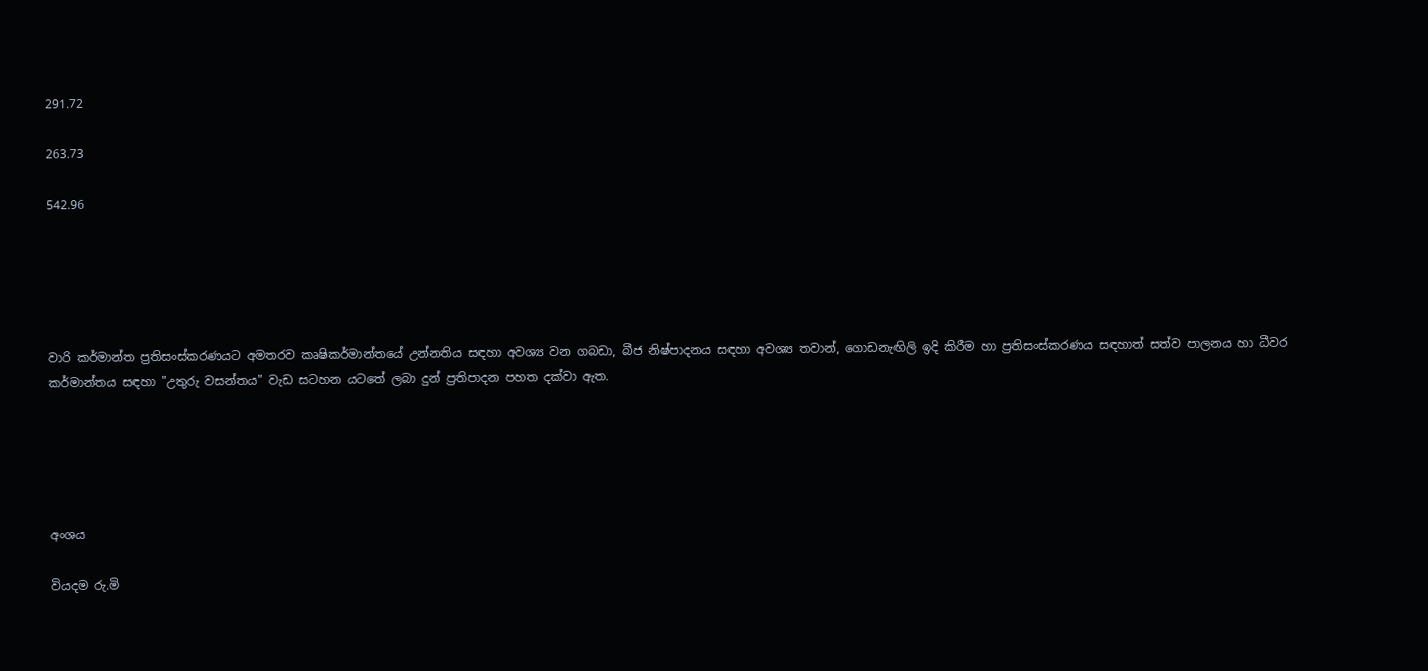291.72

263.73

542.96





වාරි කර්මාන්ත ප්‍රතිසංස්කරණයට අමතරව කෘෂිකර්මාන්තයේ උන්නතිය සඳහා අවශ්‍ය වන ගබඩා, බීජ නිෂ්පාදනය සඳහා අවශ්‍ය තවාන්, ගොඩනැඟිලි ඉදි කිරීම හා ප්‍රතිසංස්කරණය සඳහාත් සත්ව පාලනය හා ධීවර කර්මාන්තය සඳහා "උතුරු වසන්තය" වැඩ සටහන යටතේ ලබා දුන් ප්‍රතිපාදන පහත දක්වා ඇත.





අංශය

වියදම රු.මි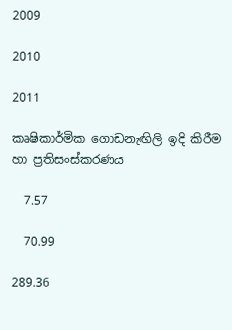2009

2010

2011

කෘෂිකාර්මික ගොඩනැඟිලි ඉදි කිරීම හා ප්‍රතිසංස්කරණය

  7.57

  70.99

289.36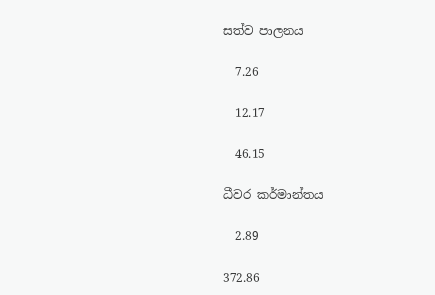සත්ව පාලනය

  7.26

  12.17

  46.15

ධීවර කර්මාන්තය

  2.89

372.86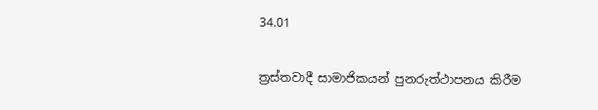34.01

ත්‍රස්තවාදී සාමාජිකයන් පුනරුත්ථාපනය කිරීම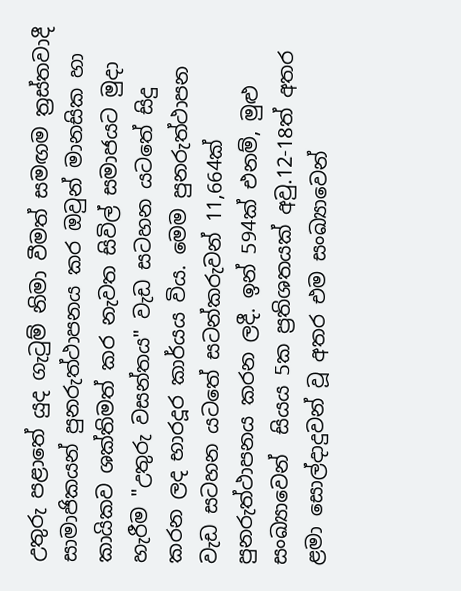උතුරු පළාතේ යුද ගැටුම් නිමා වීමත් සමඟම ත්‍රස්තවාදී සාමාජිකයන් පුනරුත්ථාපනය කර ඔවුන් මානසික හා කායිකව ශක්තිමත් කර නැවත සිවිල් සමාජයට‍ මුදා හැරීම "උතුරු වසන්තය" වැඩ සටහන යටතේ සිදු කරන ලද භාරදූර කාර්යය විය. මෙම පුනරුත්ථාපන වැඩ සටහන යටතේ සටන්කරුවන් 11,664ක් පුනරුත්ථාපනය කරන ලදී. ඉන් 594ක් එනම්, මුළු සංඛ්‍යාවෙන්  සියය 5ක ප්‍රතිශතයක් අවු.12-18ත් අතර ළමා සොල්දාදුවන් වූ අතර එම සංඛ්‍යාවෙන්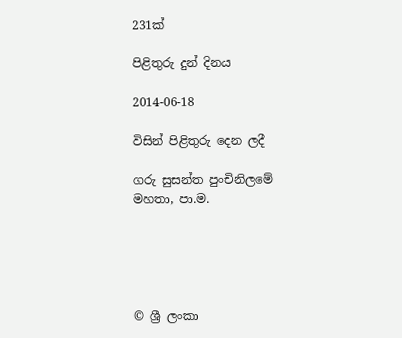231ක්

පිළිතුරු දුන් දිනය

2014-06-18

විසින් පිළිතුරු දෙන ලදී

ගරු සුසන්ත පුංචිනිලමේ මහතා, පා.ම.





© ශ්‍රී ලංකා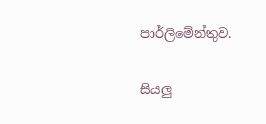පාර්ලි‌මේන්තුව.

සියලු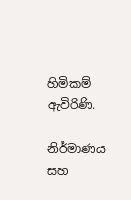හිමිකම් ඇවිරිණි.

නිර්මාණය සහ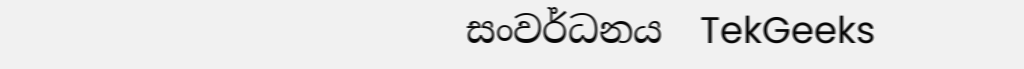සංවර්ධනය  TekGeeks